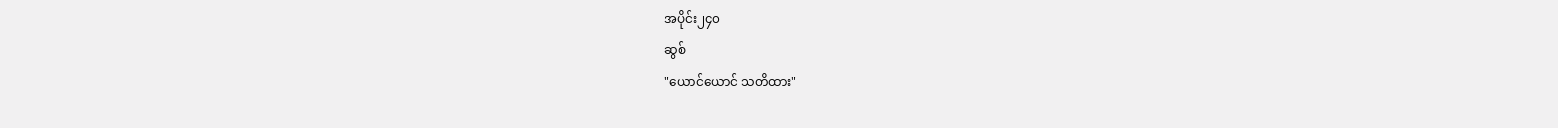အပိုင်း၂၄၀
ဆွစ်
"ယောင်ယောင် သတိထား"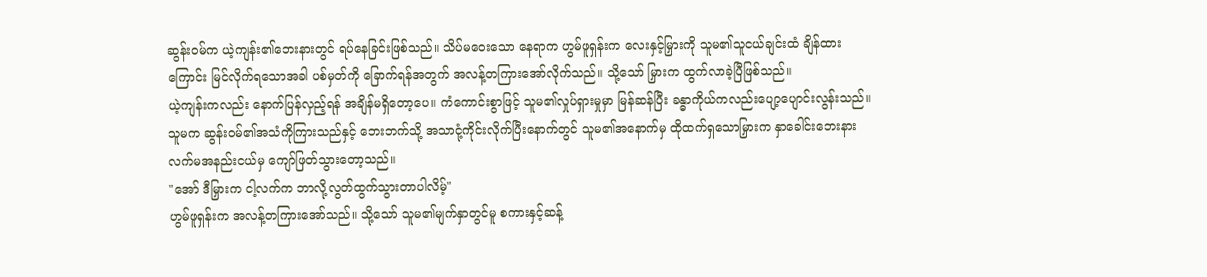ဆွန်းဝမ်က ယဲ့ကျန်း၏ဘေးနားတွင် ရပ်နေခြင်းဖြစ်သည်။ သိပ်မဝေးသော နေရာက ဟွမ်ဖူရှန်းက လေးနှင့်မြှားကို သူမ၏သူငယ်ချင်းထံ ချိန်ထားကြောင်း မြင်လိုက်ရသောအခါ ပစ်မှတ်ကို ခြောက်ရန်အတွက် အလန့်တကြားအော်လိုက်သည်။ သို့သော် မြှားက ထွက်လာခဲ့ပြီဖြစ်သည်။
ယဲ့ကျန်းကလည်း နောက်ပြန်လှည့်ရန် အချိန်မရှိတော့ပေ။ ကံကောင်းစွာဖြင့် သူမ၏လှုပ်ရှားမှုမှာ မြန်ဆန်ပြီး ခန္ဓာကိုယ်ကလည်းပျော့ပျောင်းလွန်းသည်။ သူမက ဆွန်းဝမ်၏အသံကိုကြားသည်နှင့် ဘေးဘက်သို့ အသာငုံ့ကိုင်းလိုက်ပြီးနောက်တွင် သူမ၏အနောက်မှ ထိုထက်ရှသောမြှားက နှာခေါင်းဘေးနား လက်မအနည်းငယ်မှ ကျော်ဖြတ်သွားတော့သည်။
"အော် ဒီမြှားက ငါ့လက်က ဘာလို့လွတ်ထွက်သွားတာပါလိမ့်"
ဟွမ်ဖူရှန်းက အလန့်တကြားအော်သည်။ သို့သော် သူမ၏မျက်နှာတွင်မူ စကားနှင့်ဆန့်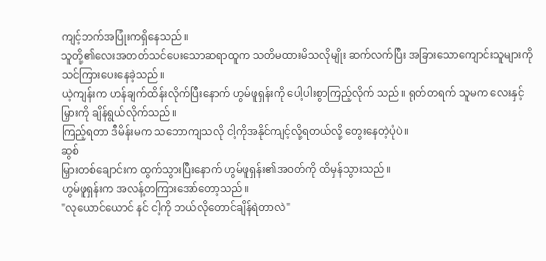ကျင့်ဘက်အပြုံးကရှိနေသည်။
သူတို့၏လေးအတတ်သင်ပေးသောဆရာထူက သတိမထားမိသလိုမျိုး ဆက်လက်ပြီး အခြားသောကျောင်းသူများကို သင်ကြားပေးနေခဲ့သည်။
ယဲ့ကျန်းက ဟန်ချက်ထိန်းလိုက်ပြီးနောက် ဟွမ်ဖူရှန်းကို ပေါ့ပါးစွာကြည့်လိုက် သည်။ ရုတ်တရက် သူမက လေးနှင့်မြှားကို ချိန်ရွယ်လိုက်သည်။
ကြည့်ရတာ ဒီမိန်းမက သဘောကျသလို ငါ့ကိုအနိုင်ကျင့်လို့ရတယ်လို့ တွေးနေတဲ့ပုံပဲ။
ဆွစ်
မြှားတစ်ချောင်းက ထွက်သွားပြီးနောက် ဟွမ်ဖူရှန်း၏အဝတ်ကို ထိမှန်သွားသည်။
ဟွမ်ဖူရှန်းက အလန့်တကြားအော်တော့သည်။
"လုယောင်ယောင် နင် ငါ့ကို ဘယ်လိုတောင်ချိန်ရဲတာလဲ"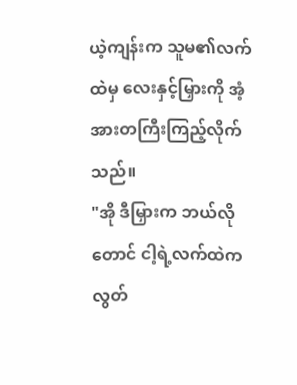ယဲ့ကျန်းက သူမ၏လက်ထဲမှ လေးနှင့်မြှားကို အံ့အားတကြီးကြည့်လိုက်သည်။
"အို ဒီမြှားက ဘယ်လိုတောင် ငါ့ရဲ့လက်ထဲက လွတ်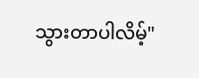သွားတာပါလိမ့်"